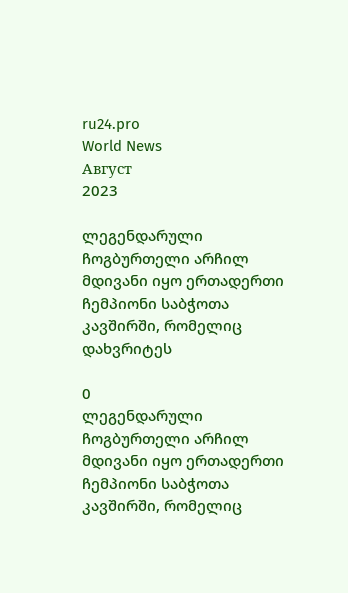ru24.pro
World News
Август
2023

ლეგენდარული ჩოგბურთელი არჩილ მდივანი იყო ერთადერთი ჩემპიონი საბჭოთა კავშირში, რომელიც დახვრიტეს

0
ლეგენდარული ჩოგბურთელი არჩილ მდივანი იყო ერთადერთი ჩემპიონი საბჭოთა კავშირში, რომელიც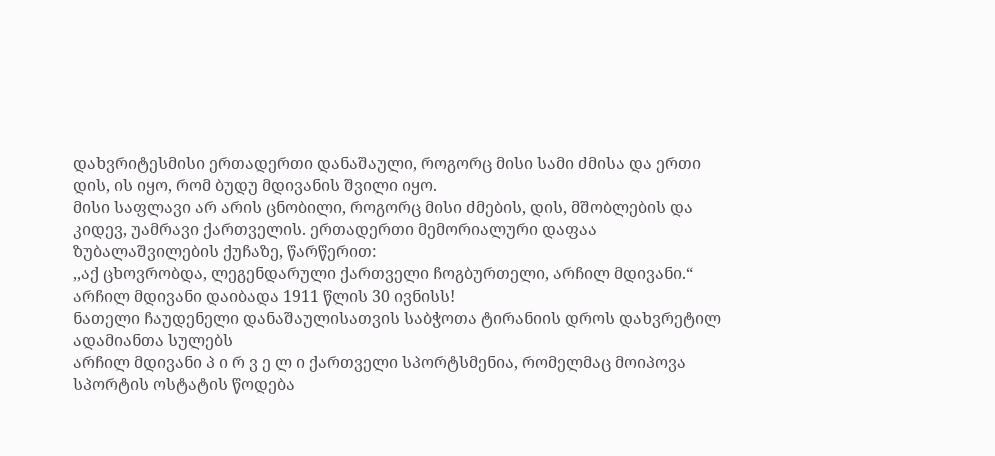დახვრიტესმისი ერთადერთი დანაშაული, როგორც მისი სამი ძმისა და ერთი დის, ის იყო, რომ ბუდუ მდივანის შვილი იყო.
მისი საფლავი არ არის ცნობილი, როგორც მისი ძმების, დის, მშობლების და კიდევ, უამრავი ქართველის. ერთადერთი მემორიალური დაფაა ზუბალაშვილების ქუჩაზე, წარწერით:
,,აქ ცხოვრობდა, ლეგენდარული ქართველი ჩოგბურთელი, არჩილ მდივანი.“
არჩილ მდივანი დაიბადა 1911 წლის 30 ივნისს!
ნათელი ჩაუდენელი დანაშაულისათვის საბჭოთა ტირანიის დროს დახვრეტილ ადამიანთა სულებს
არჩილ მდივანი პ ი რ ვ ე ლ ი ქართველი სპორტსმენია, რომელმაც მოიპოვა სპორტის ოსტატის წოდება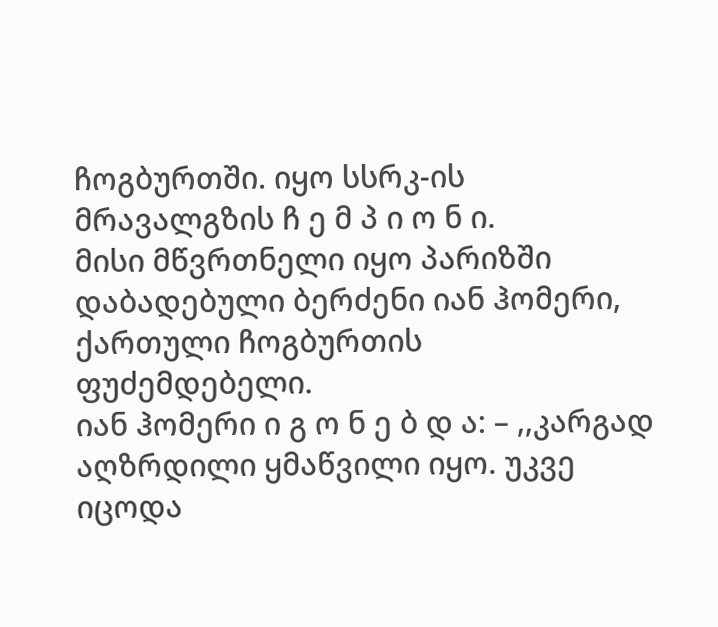ჩოგბურთში. იყო სსრკ-ის მრავალგზის ჩ ე მ პ ი ო ნ ი.
მისი მწვრთნელი იყო პარიზში დაბადებული ბერძენი იან ჰომერი, ქართული ჩოგბურთის ფუძემდებელი.
იან ჰომერი ი გ ო ნ ე ბ დ ა: – ,,კარგად აღზრდილი ყმაწვილი იყო. უკვე იცოდა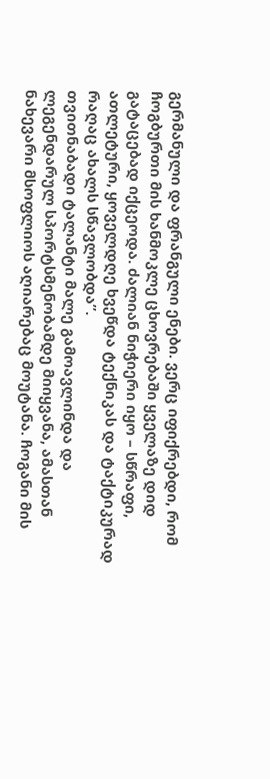გერმანული და ფრანგული ენები. ვერც იფიქრებდი, რომ ჩოგბურთი მის ხანმოკლე ცხოვრებაში ყველაზე დიდ გატაცებად იქცეოდა. ძალიან ნიჭიერი იყო – სწრაფი, ათლეტური, ყოველდღე ხვეწდა ტექნიკას და ტაქტიკურად რაღაც ახალს სწავლობდა”.
თვითნაბადი ტალანტი მალე გამოავლინდა და ლეგენდარულ სპორტსმენობამდე მიიყვანა, ამასთან ნახევარი მსოფლიოს აღიარებაც მოუტანა. ჩოგანი მის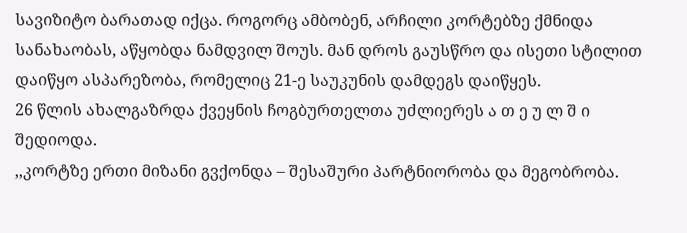სავიზიტო ბარათად იქცა. როგორც ამბობენ, არჩილი კორტებზე ქმნიდა სანახაობას, აწყობდა ნამდვილ შოუს. მან დროს გაუსწრო და ისეთი სტილით დაიწყო ასპარეზობა, რომელიც 21-ე საუკუნის დამდეგს დაიწყეს.
26 წლის ახალგაზრდა ქვეყნის ჩოგბურთელთა უძლიერეს ა თ ე უ ლ შ ი შედიოდა.
,,კორტზე ერთი მიზანი გვქონდა – შესაშური პარტნიორობა და მეგობრობა.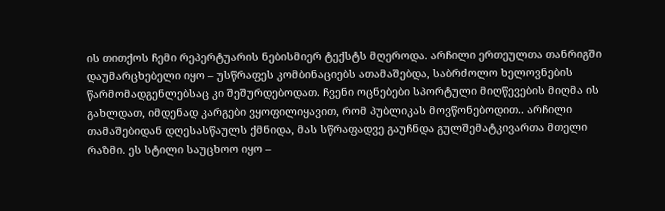ის თითქოს ჩემი რეპერტუარის ნებისმიერ ტექსტს მღეროდა. არჩილი ერთეულთა თანრიგში დაუმარცხებელი იყო – უსწრაფეს კომბინაციებს ათამაშებდა, საბრძოლო ხელოვნების წარმომადგენლებსაც კი შეშურდებოდათ. ჩვენი ოცნებები სპორტული მიღწევების მიღმა ის გახლდათ, იმდენად კარგები ვყოფილიყავით, რომ პუბლიკას მოვწონებოდით.. არჩილი თამაშებიდან დღესასწაულს ქმნიდა, მას სწრაფადვე გაუჩნდა გულშემატკივართა მთელი რაზმი. ეს სტილი საუცხოო იყო –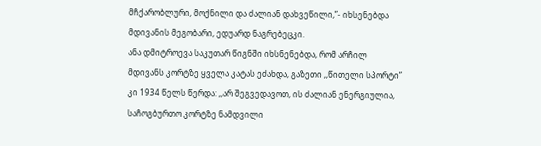მჩქარობლური, მოქნილი და ძალიან დახვეწილი,”- იხსენებდა მდივანის მეგობარი, ედუარდ ნაგრებეცკი.
ანა დმიტროევა საკუთარ წიგნში იხსნენებდა, რომ არჩილ მდივანს კორტზე ყველა კატას ეძახდა, გაზეთი ,,წითელი სპორტი” კი 1934 წელს წერდა: ,,არ შეგვედავოთ, ის ძალიან ენერგიულია, საჩოგბურთო კორტზე ნამდვილი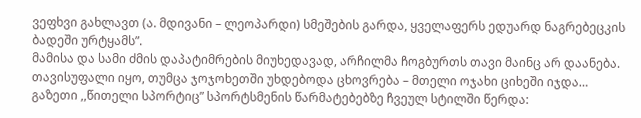ვეფხვი გახლავთ (ა. მდივანი – ლეოპარდი) სმეშების გარდა, ყველაფერს ედუარდ ნაგრებეცკის ბადეში ურტყამს”.
მამისა და სამი ძმის დაპატიმრების მიუხედავად, არჩილმა ჩოგბურთს თავი მაინც არ დაანება. თავისუფალი იყო, თუმცა ჯოჯოხეთში უხდებოდა ცხოვრება – მთელი ოჯახი ციხეში იჯდა…
გაზეთი ,,წითელი სპორტიც” სპორტსმენის წარმატებებზე ჩვეულ სტილში წერდა: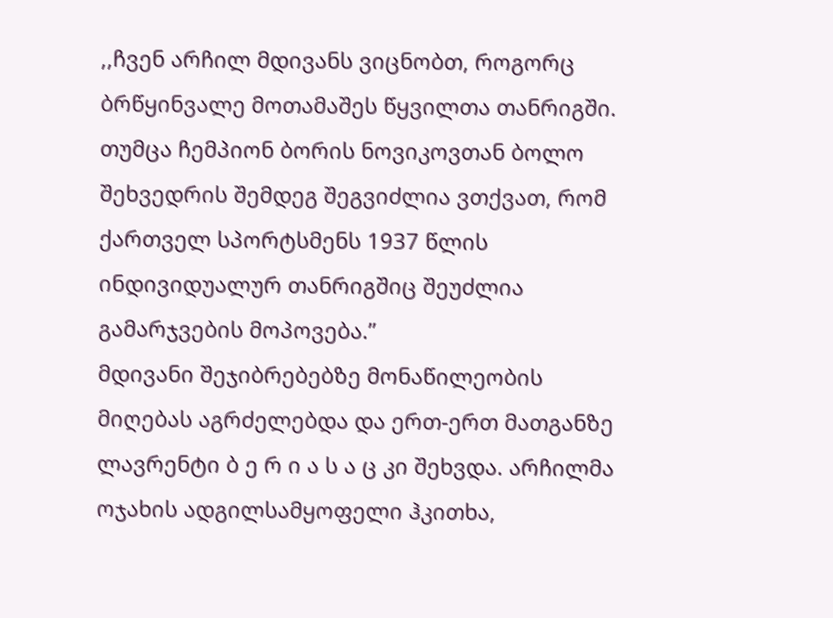,,ჩვენ არჩილ მდივანს ვიცნობთ, როგორც ბრწყინვალე მოთამაშეს წყვილთა თანრიგში. თუმცა ჩემპიონ ბორის ნოვიკოვთან ბოლო შეხვედრის შემდეგ შეგვიძლია ვთქვათ, რომ ქართველ სპორტსმენს 1937 წლის ინდივიდუალურ თანრიგშიც შეუძლია გამარჯვების მოპოვება.”
მდივანი შეჯიბრებებზე მონაწილეობის მიღებას აგრძელებდა და ერთ-ერთ მათგანზე ლავრენტი ბ ე რ ი ა ს ა ც კი შეხვდა. არჩილმა ოჯახის ადგილსამყოფელი ჰკითხა,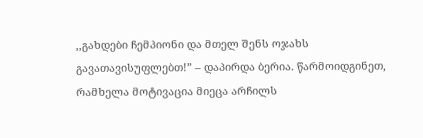,,გახდები ჩემპიონი და მთელ შენს ოჯახს გავათავისუფლებთ!” – დაპირდა ბერია. წარმოიდგინეთ, რამხელა მოტივაცია მიეცა არჩილს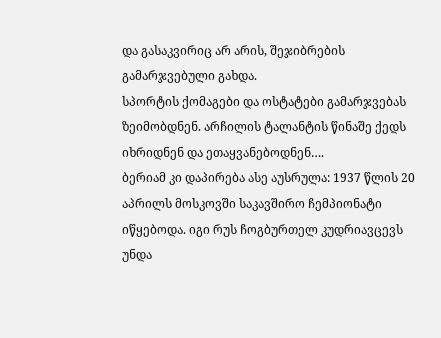და გასაკვირიც არ არის, შეჯიბრების გამარჯვებული გახდა.
სპორტის ქომაგები და ოსტატები გამარჯვებას ზეიმობდნენ. არჩილის ტალანტის წინაშე ქედს იხრიდნენ და ეთაყვანებოდნენ….
ბერიამ კი დაპირება ასე აუსრულა: 1937 წლის 20 აპრილს მოსკოვში საკავშირო ჩემპიონატი იწყებოდა. იგი რუს ჩოგბურთელ კუდრიავცევს უნდა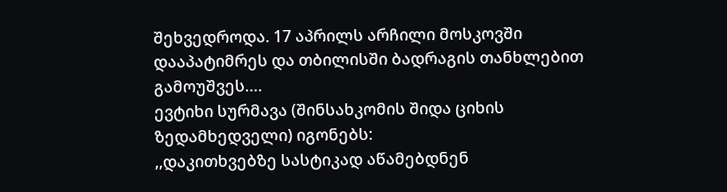შეხვედროდა. 17 აპრილს არჩილი მოსკოვში დააპატიმრეს და თბილისში ბადრაგის თანხლებით გამოუშვეს….
ევტიხი სურმავა (შინსახკომის შიდა ციხის ზედამხედველი) იგონებს:
,,დაკითხვებზე სასტიკად აწამებდნენ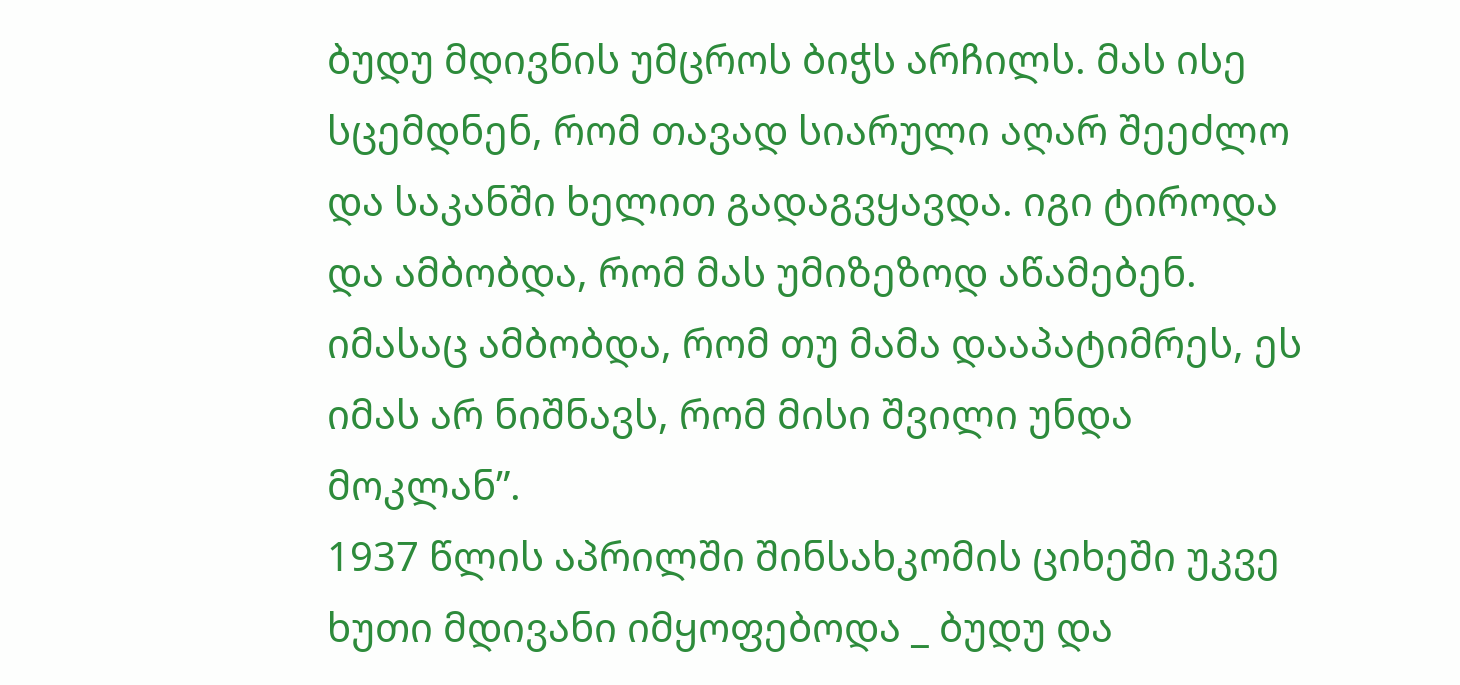ბუდუ მდივნის უმცროს ბიჭს არჩილს. მას ისე სცემდნენ, რომ თავად სიარული აღარ შეეძლო და საკანში ხელით გადაგვყავდა. იგი ტიროდა და ამბობდა, რომ მას უმიზეზოდ აწამებენ. იმასაც ამბობდა, რომ თუ მამა დააპატიმრეს, ეს იმას არ ნიშნავს, რომ მისი შვილი უნდა მოკლან”.
1937 წლის აპრილში შინსახკომის ციხეში უკვე ხუთი მდივანი იმყოფებოდა _ ბუდუ და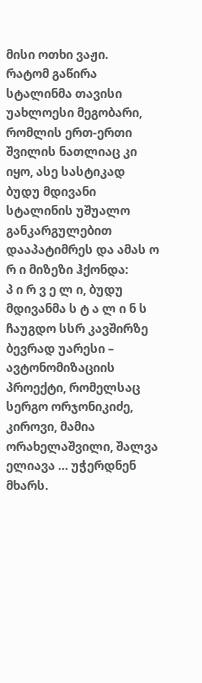მისი ოთხი ვაჟი.
რატომ გაწირა სტალინმა თავისი უახლოესი მეგობარი, რომლის ერთ-ერთი შვილის ნათლიაც კი იყო, ასე სასტიკად
ბუდუ მდივანი სტალინის უშუალო განკარგულებით დააპატიმრეს და ამას ო რ ი მიზეზი ჰქონდა:
პ ი რ ვ ე ლ ი, ბუდუ მდივანმა ს ტ ა ლ ი ნ ს ჩაუგდო სსრ კავშირზე ბევრად უარესი – ავტონომიზაციის პროექტი, რომელსაც სერგო ორჯონიკიძე, კიროვი, მამია ორახელაშვილი, შალვა ელიავა … უჭერდნენ მხარს.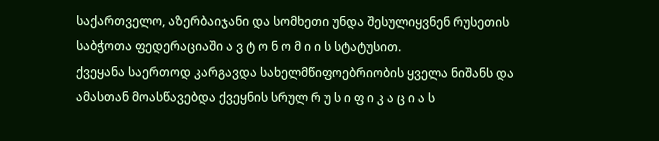საქართველო, აზერბაიჯანი და სომხეთი უნდა შესულიყვნენ რუსეთის საბჭოთა ფედერაციაში ა ვ ტ ო ნ ო მ ი ი ს სტატუსით.
ქვეყანა საერთოდ კარგავდა სახელმწიფოებრიობის ყველა ნიშანს და ამასთან მოასწავებდა ქვეყნის სრულ რ უ ს ი ფ ი კ ა ც ი ა ს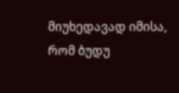მიუხედავად იმისა, რომ ბუდუ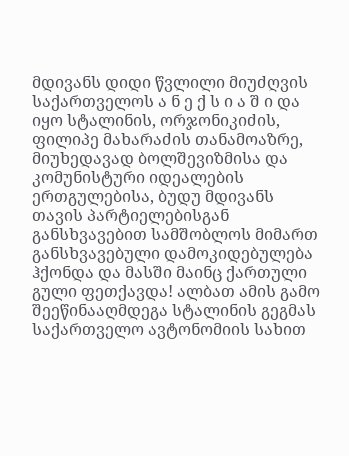მდივანს დიდი წვლილი მიუძღვის საქართველოს ა ნ ე ქ ს ი ა შ ი და იყო სტალინის, ორჯონიკიძის, ფილიპე მახარაძის თანამოაზრე, მიუხედავად ბოლშევიზმისა და კომუნისტური იდეალების ერთგულებისა, ბუდუ მდივანს თავის პარტიელებისგან განსხვავებით სამშობლოს მიმართ განსხვავებული დამოკიდებულება ჰქონდა და მასში მაინც ქართული გული ფეთქავდა! ალბათ ამის გამო შეეწინააღმდეგა სტალინის გეგმას საქართველო ავტონომიის სახით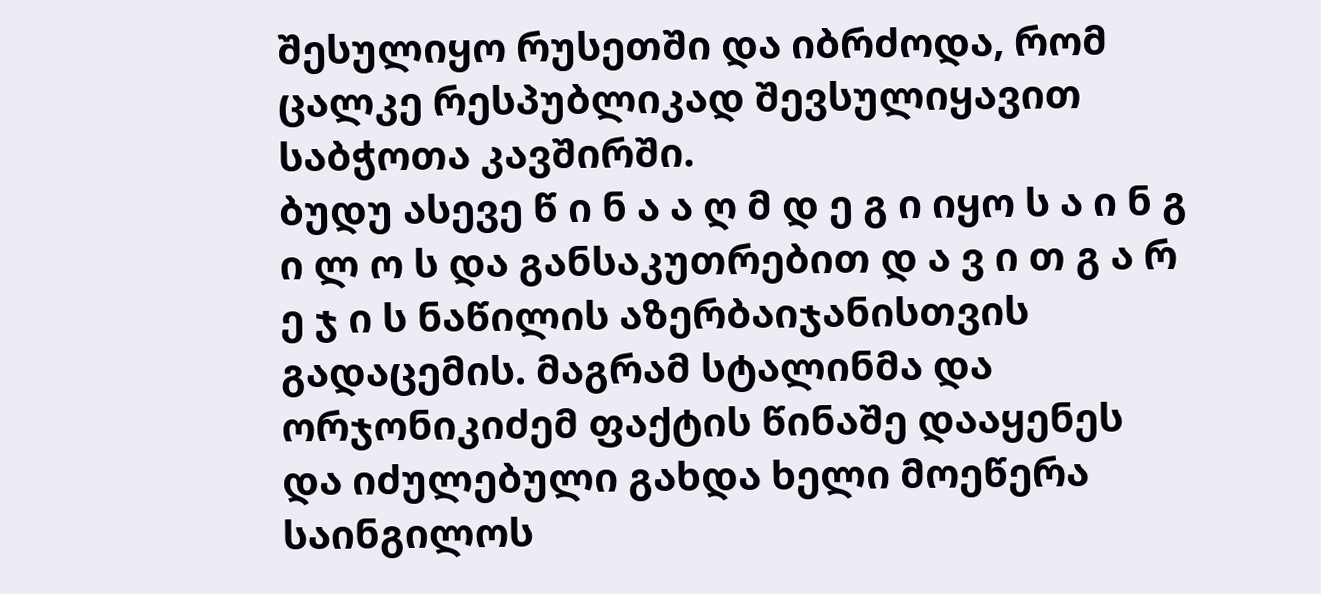შესულიყო რუსეთში და იბრძოდა, რომ ცალკე რესპუბლიკად შევსულიყავით საბჭოთა კავშირში.
ბუდუ ასევე წ ი ნ ა ა ღ მ დ ე გ ი იყო ს ა ი ნ გ ი ლ ო ს და განსაკუთრებით დ ა ვ ი თ გ ა რ ე ჯ ი ს ნაწილის აზერბაიჯანისთვის გადაცემის. მაგრამ სტალინმა და ორჯონიკიძემ ფაქტის წინაშე დააყენეს და იძულებული გახდა ხელი მოეწერა საინგილოს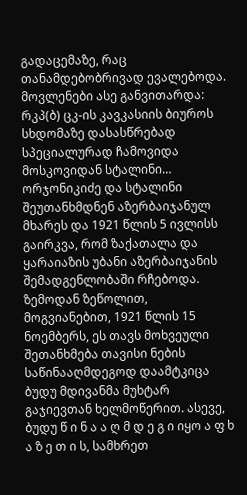გადაცემაზე, რაც თანამდებობრივად ევალებოდა. მოვლენები ასე განვითარდა: რკპ(ბ) ცკ-ის კავკასიის ბიუროს სხდომაზე დასასწრებად სპეციალურად ჩამოვიდა მოსკოვიდან სტალინი… ორჯონიკიძე და სტალინი შეუთანხმდნენ აზერბაიჯანულ მხარეს და 1921 წლის 5 ივლისს გაირკვა, რომ ზაქათალა და ყარაიაზის უბანი აზერბაიჯანის შემადგენლობაში რჩებოდა. ზემოდან ზეწოლით, მოგვიანებით, 1921 წლის 15 ნოემბერს, ეს თავს მოხვეული შეთანხმება თავისი ნების საწინააღმდეგოდ დაამტკიცა ბუდუ მდივანმა მუხტარ გაჯიევთან ხელმოწერით. ასევე, ბუდუ წ ი ნ ა ა ღ მ დ ე გ ი იყო ა ფ ხ ა ზ ე თ ი ს, სამხრეთ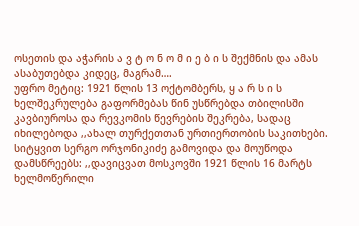ოსეთის და აჭარის ა ვ ტ ო ნ ო მ ი ე ბ ი ს შექმნის და ამას ასაბუთებდა კიდეც, მაგრამ….
უფრო მეტიც: 1921 წლის 13 ოქტომბერს, ყ ა რ ს ი ს ხელშეკრულება გაფორმებას წინ უსწრებდა თბილისში კავბიუროსა და რევკომის წევრების შეკრება, სადაც იხილებოდა ,,ახალ თურქეთთან ურთიერთობის საკითხები. სიტყვით სერგო ორჯონიკიძე გამოვიდა და მოუწოდა დამსწრეებს: ,,დავიცვათ მოსკოვში 1921 წლის 16 მარტს ხელმოწერილი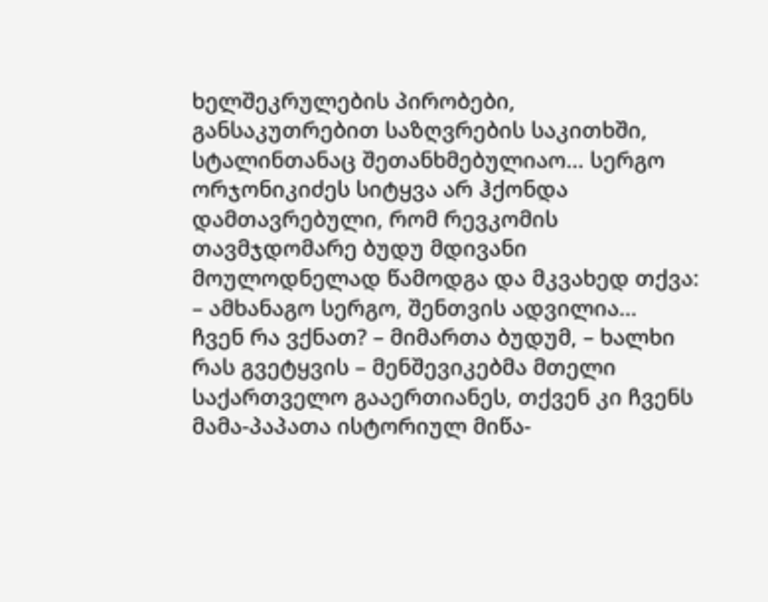ხელშეკრულების პირობები, განსაკუთრებით საზღვრების საკითხში, სტალინთანაც შეთანხმებულიაო… სერგო ორჯონიკიძეს სიტყვა არ ჰქონდა დამთავრებული, რომ რევკომის თავმჯდომარე ბუდუ მდივანი მოულოდნელად წამოდგა და მკვახედ თქვა:
– ამხანაგო სერგო, შენთვის ადვილია…
ჩვენ რა ვქნათ? – მიმართა ბუდუმ, – ხალხი რას გვეტყვის – მენშევიკებმა მთელი საქართველო გააერთიანეს, თქვენ კი ჩვენს მამა-პაპათა ისტორიულ მიწა-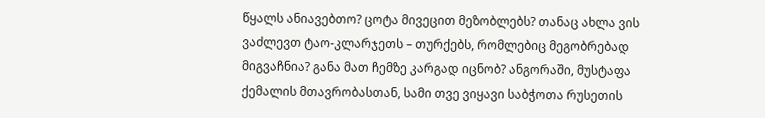წყალს ანიავებთო? ცოტა მივეცით მეზობლებს? თანაც ახლა ვის ვაძლევთ ტაო-კლარჯეთს – თურქებს, რომლებიც მეგობრებად მიგვაჩნია? განა მათ ჩემზე კარგად იცნობ? ანგორაში, მუსტაფა ქემალის მთავრობასთან, სამი თვე ვიყავი საბჭოთა რუსეთის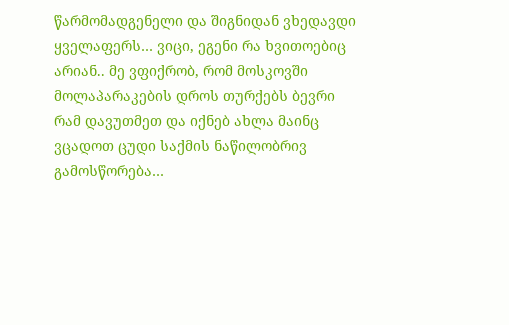წარმომადგენელი და შიგნიდან ვხედავდი ყველაფერს… ვიცი, ეგენი რა ხვითოებიც არიან.. მე ვფიქრობ, რომ მოსკოვში მოლაპარაკების დროს თურქებს ბევრი რამ დავუთმეთ და იქნებ ახლა მაინც ვცადოთ ცუდი საქმის ნაწილობრივ გამოსწორება…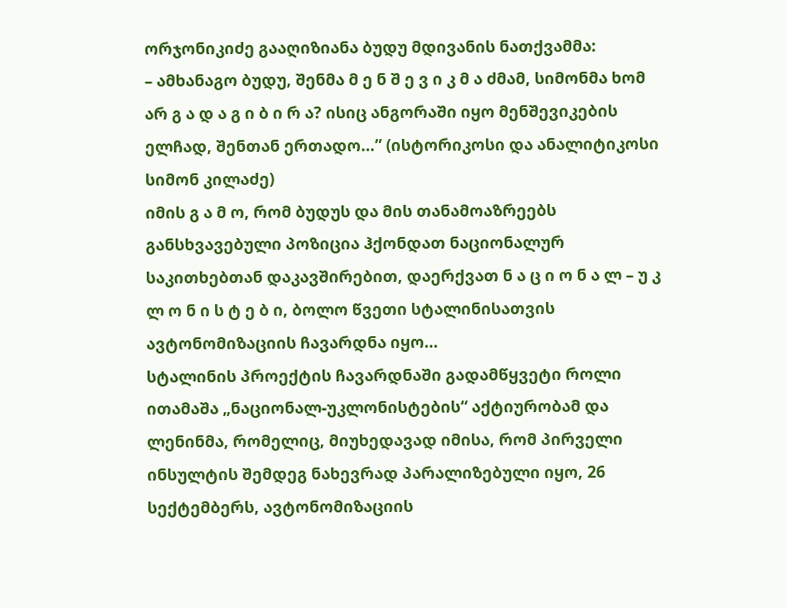ორჯონიკიძე გააღიზიანა ბუდუ მდივანის ნათქვამმა:
– ამხანაგო ბუდუ, შენმა მ ე ნ შ ე ვ ი კ მ ა ძმამ, სიმონმა ხომ არ გ ა დ ა გ ი ბ ი რ ა? ისიც ანგორაში იყო მენშევიკების ელჩად, შენთან ერთადო…” (ისტორიკოსი და ანალიტიკოსი სიმონ კილაძე)
იმის გ ა მ ო, რომ ბუდუს და მის თანამოაზრეებს განსხვავებული პოზიცია ჰქონდათ ნაციონალურ საკითხებთან დაკავშირებით, დაერქვათ ნ ა ც ი ო ნ ა ლ – უ კ ლ ო ნ ი ს ტ ე ბ ი, ბოლო წვეთი სტალინისათვის ავტონომიზაციის ჩავარდნა იყო…
სტალინის პროექტის ჩავარდნაში გადამწყვეტი როლი ითამაშა „ნაციონალ-უკლონისტების“ აქტიურობამ და ლენინმა, რომელიც, მიუხედავად იმისა, რომ პირველი ინსულტის შემდეგ ნახევრად პარალიზებული იყო, 26 სექტემბერს, ავტონომიზაციის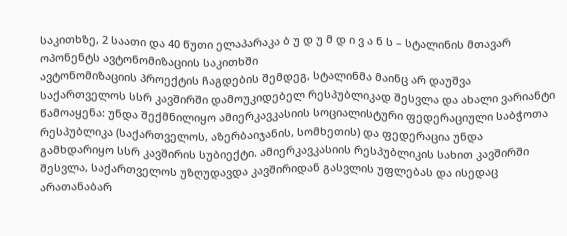საკითხზე, 2 საათი და 40 წუთი ელაპარაკა ბ უ დ უ მ დ ი ვ ა ნ ს – სტალინის მთავარ ოპონენტს ავტონომიზაციის საკითხში
ავტონომიზაციის პროექტის ჩაგდების შემდეგ, სტალინმა მაინც არ დაუშვა საქართველოს სსრ კავშირში დამოუკიდებელ რესპუბლიკად შესვლა და ახალი ვარიანტი წამოაყენა: უნდა შექმნილიყო ამიერკავკასიის სოციალისტური ფედერაციული საბჭოთა რესპუბლიკა (საქართველოს, აზერბაიჯანის, სომხეთის) და ფედერაცია უნდა გამხდარიყო სსრ კავშირის სუბიექტი. ამიერკავკასიის რესპუბლიკის სახით კავშირში შესვლა, საქართველოს უზღუდავდა კავშირიდან გასვლის უფლებას და ისედაც არათანაბარ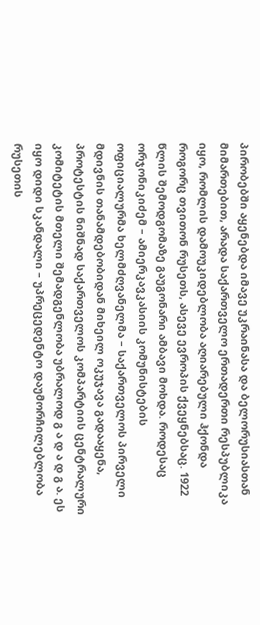პირობებში აყენებდა იმავე უკრაინასა და ბელორუსიასთან მიმართებით, არადა საქართველო ერთადერთი რესპუბლიკა იყო, რომლის დამოუკიდებლობა აღიარებული ჰქონდა როგორც თვითონ რუსეთს, ასევე ევროპის ქვეყნებსაც. 1922 წლის შემოდგომაზე გაუგონარი ამბავი მოხდა. როდესაც ორჯონიკიძემ – ამიერკავკასიის კომუნისტების ოფიციალურმა ხელმძღვანელმა – საქართველოს პირველი მდივნის თანამდებობიდან მიხეილ ოკუჯავა გადააყენა, პროტესტის ნიშნად საქართველოს კომპარტიის ცენტრალური კომიტეტის მთელი შემადგენლობა უბრალოდ გ ა დ ა დ გ ა. ეს იყო დიდი სკანდალი – უპრეცედენტო დაუმორჩილებლობა რუსეთის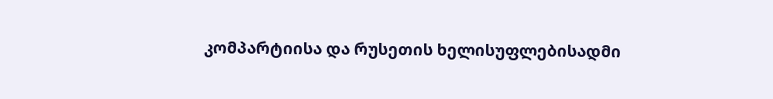კომპარტიისა და რუსეთის ხელისუფლებისადმი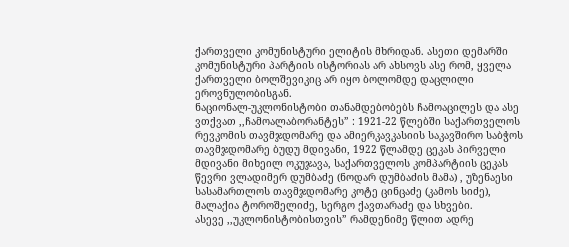ქართველი კომუნისტური ელიტის მხრიდან. ასეთი დემარში კომუნისტური პარტიის ისტორიას არ ახსოვს ასე რომ, ყველა ქართველი ბოლშევიკიც არ იყო ბოლომდე დაცლილი ეროვნულობისგან.
ნაციონალ-უკლონისტობი თანამდებობებს ჩამოაცილეს და ასე ვთქვათ ,,ჩამოალაბორანტეს” : 1921-22 წლებში საქართველოს რევკომის თავმჯდომარე და ამიერკავკასიის საკავშირო საბჭოს თავმჯდომარე ბუდუ მდივანი, 1922 წლამდე ცეკას პირველი მდივანი მიხეილ ოკუჯავა, საქართველოს კომპარტიის ცეკას წევრი ვლადიმერ დუმბაძე (ნოდარ დუმბაძის მამა) , უზენაესი სასამართლოს თავმჯდომარე კოტე ცინცაძე (კამოს სიძე), მალაქია ტოროშელიძე, სერგო ქავთარაძე და სხვები.
ასევე ,,უკლონისტობისთვის” რამდენიმე წლით ადრე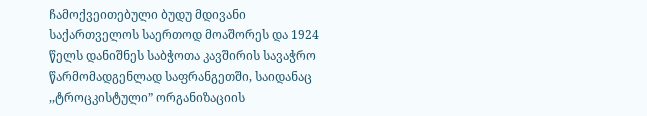ჩამოქვეითებული ბუდუ მდივანი საქართველოს საერთოდ მოაშორეს და 1924 წელს დანიშნეს საბჭოთა კავშირის სავაჭრო წარმომადგენლად საფრანგეთში, საიდანაც ,,ტროცკისტული” ორგანიზაციის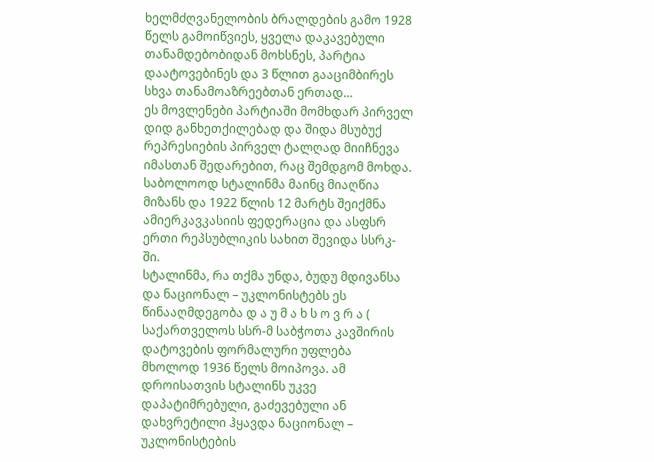ხელმძღვანელობის ბრალდების გამო 1928 წელს გამოიწვიეს, ყველა დაკავებული თანამდებობიდან მოხსნეს, პარტია დაატოვებინეს და 3 წლით გააციმბირეს სხვა თანამოაზრეებთან ერთად…
ეს მოვლენები პარტიაში მომხდარ პირველ დიდ განხეთქილებად და შიდა მსუბუქ რეპრესიების პირველ ტალღად მიიჩნევა იმასთან შედარებით, რაც შემდგომ მოხდა.
საბოლოოდ სტალინმა მაინც მიაღწია მიზანს და 1922 წლის 12 მარტს შეიქმნა ამიერკავკასიის ფედერაცია და ასფსრ ერთი რეპსუბლიკის სახით შევიდა სსრკ-ში.
სტალინმა, რა თქმა უნდა, ბუდუ მდივანსა და ნაციონალ – უკლონისტებს ეს წინააღმდეგობა დ ა უ მ ა ხ ს ო ვ რ ა ( საქართველოს სსრ-მ საბჭოთა კავშირის დატოვების ფორმალური უფლება მხოლოდ 1936 წელს მოიპოვა. ამ დროისათვის სტალინს უკვე დაპატიმრებული, გაძევებული ან დახვრეტილი ჰყავდა ნაციონალ – უკლონისტების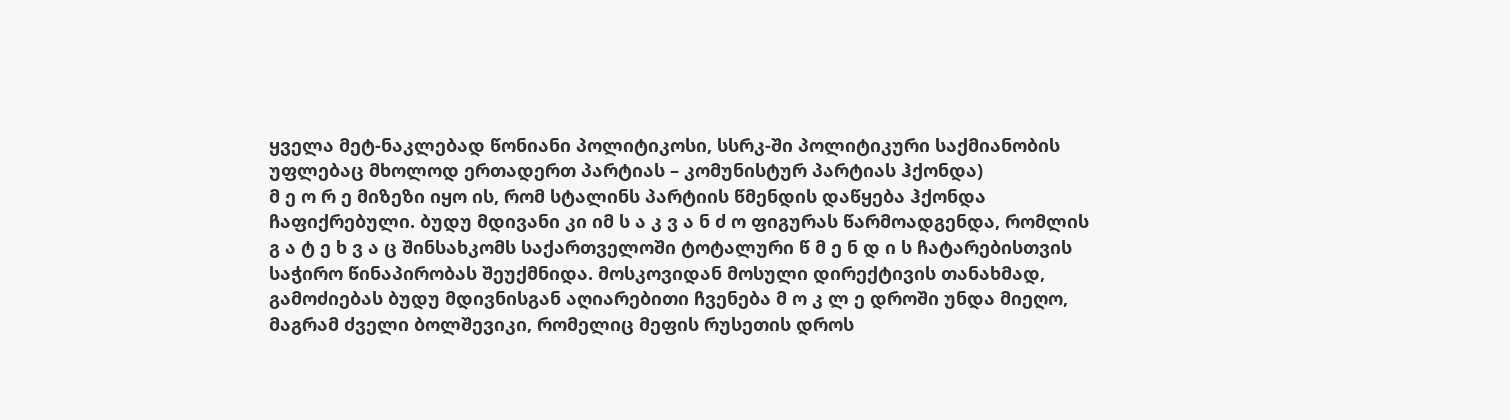ყველა მეტ-ნაკლებად წონიანი პოლიტიკოსი, სსრკ-ში პოლიტიკური საქმიანობის უფლებაც მხოლოდ ერთადერთ პარტიას – კომუნისტურ პარტიას ჰქონდა)
მ ე ო რ ე მიზეზი იყო ის, რომ სტალინს პარტიის წმენდის დაწყება ჰქონდა ჩაფიქრებული. ბუდუ მდივანი კი იმ ს ა კ ვ ა ნ ძ ო ფიგურას წარმოადგენდა, რომლის გ ა ტ ე ხ ვ ა ც შინსახკომს საქართველოში ტოტალური წ მ ე ნ დ ი ს ჩატარებისთვის საჭირო წინაპირობას შეუქმნიდა. მოსკოვიდან მოსული დირექტივის თანახმად, გამოძიებას ბუდუ მდივნისგან აღიარებითი ჩვენება მ ო კ ლ ე დროში უნდა მიეღო, მაგრამ ძველი ბოლშევიკი, რომელიც მეფის რუსეთის დროს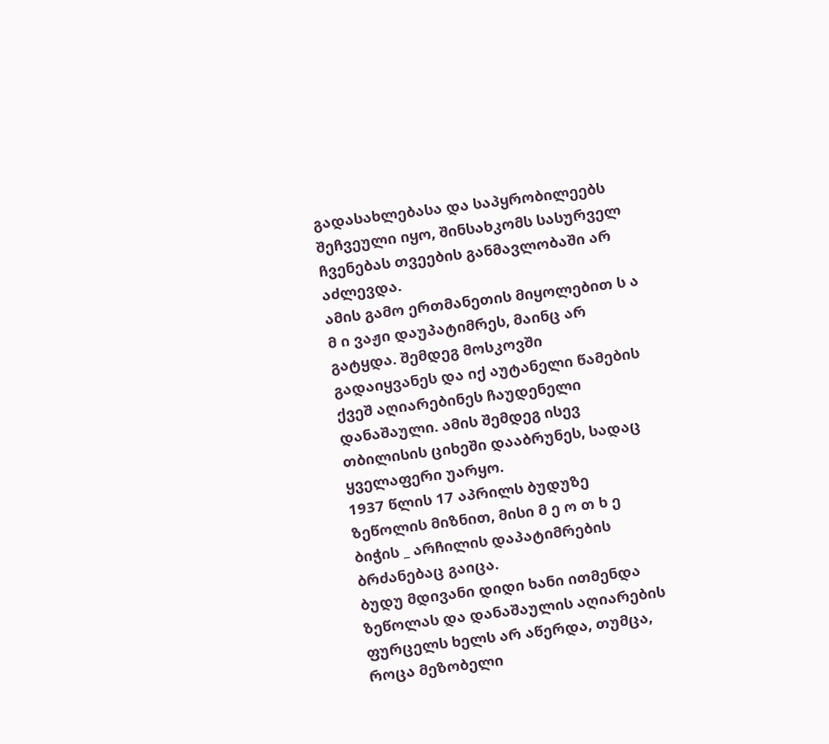გადასახლებასა და საპყრობილეებს შეჩვეული იყო, შინსახკომს სასურველ ჩვენებას თვეების განმავლობაში არ აძლევდა.
ამის გამო ერთმანეთის მიყოლებით ს ა მ ი ვაჟი დაუპატიმრეს, მაინც არ გატყდა. შემდეგ მოსკოვში გადაიყვანეს და იქ აუტანელი წამების ქვეშ აღიარებინეს ჩაუდენელი დანაშაული. ამის შემდეგ ისევ თბილისის ციხეში დააბრუნეს, სადაც ყველაფერი უარყო.
1937 წლის 17 აპრილს ბუდუზე ზეწოლის მიზნით, მისი მ ე ო თ ხ ე ბიჭის _ არჩილის დაპატიმრების ბრძანებაც გაიცა.
ბუდუ მდივანი დიდი ხანი ითმენდა ზეწოლას და დანაშაულის აღიარების ფურცელს ხელს არ აწერდა, თუმცა, როცა მეზობელი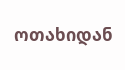ოთახიდან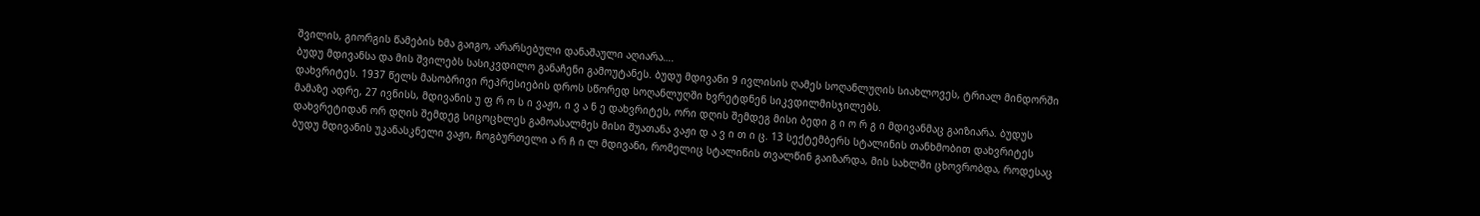შვილის, გიორგის წამების ხმა გაიგო, არარსებული დანაშაული აღიარა….
ბუდუ მდივანსა და მის შვილებს სასიკვდილო განაჩენი გამოუტანეს. ბუდუ მდივანი 9 ივლისის ღამეს სოღანლუღის სიახლოვეს, ტრიალ მინდორში დახვრიტეს. 1937 წელს მასობრივი რეპრესიების დროს სწორედ სოღანლუღში ხვრეტდნენ სიკვდილმისჯილებს.
მამაზე ადრე, 27 ივნისს, მდივანის უ ფ რ ო ს ი ვაჟი, ი ვ ა ნ ე დახვრიტეს, ორი დღის შემდეგ მისი ბედი გ ი ო რ გ ი მდივანმაც გაიზიარა. ბუდუს დახვრეტიდან ორ დღის შემდეგ სიცოცხლეს გამოასალმეს მისი შუათანა ვაჟი დ ა ვ ი თ ი ც. 13 სექტემბერს სტალინის თანხმობით დახვრიტეს ბუდუ მდივანის უკანასკნელი ვაჟი, ჩოგბურთელი ა რ ჩ ი ლ მდივანი, რომელიც სტალინის თვალწინ გაიზარდა, მის სახლში ცხოვრობდა, როდესაც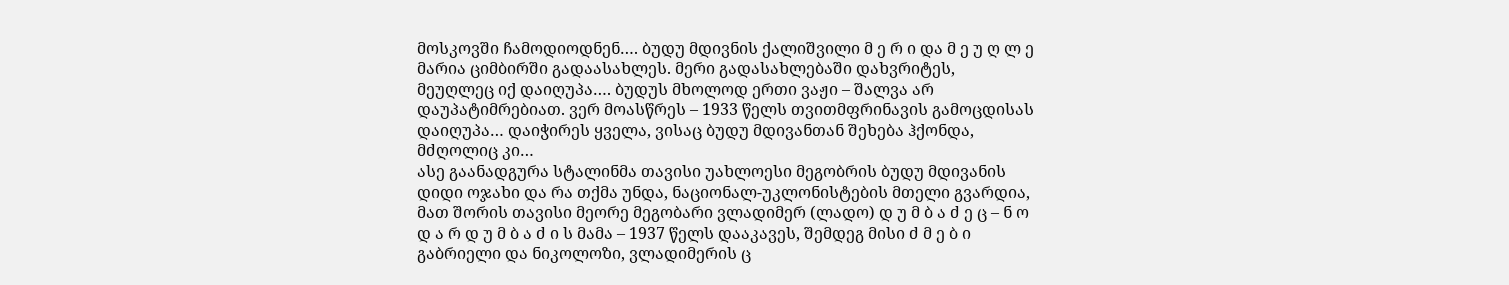მოსკოვში ჩამოდიოდნენ…. ბუდუ მდივნის ქალიშვილი მ ე რ ი და მ ე უ ღ ლ ე მარია ციმბირში გადაასახლეს. მერი გადასახლებაში დახვრიტეს, მეუღლეც იქ დაიღუპა…. ბუდუს მხოლოდ ერთი ვაჟი – შალვა არ დაუპატიმრებიათ. ვერ მოასწრეს – 1933 წელს თვითმფრინავის გამოცდისას დაიღუპა… დაიჭირეს ყველა, ვისაც ბუდუ მდივანთან შეხება ჰქონდა, მძღოლიც კი…
ასე გაანადგურა სტალინმა თავისი უახლოესი მეგობრის ბუდუ მდივანის დიდი ოჯახი და რა თქმა უნდა, ნაციონალ-უკლონისტების მთელი გვარდია, მათ შორის თავისი მეორე მეგობარი ვლადიმერ (ლადო) დ უ მ ბ ა ძ ე ც – ნ ო დ ა რ დ უ მ ბ ა ძ ი ს მამა – 1937 წელს დააკავეს, შემდეგ მისი ძ მ ე ბ ი გაბრიელი და ნიკოლოზი, ვლადიმერის ც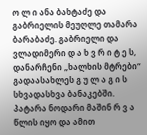ო ლ ი ანა ბახტაძე და გაბრიელის მეუღლე თამარა ბარაბაძე. გაბრიელი და ვლადიმერი დ ა ხ ვ რ ი ტ ე ს, დანარჩენი „ხალხის მტრები“ გადაასახლეს გ უ ლ ა გ ი ს სხვადასხვა ბანაკებში. პატარა ნოდარი მაშინ რ ვ ა წლის იყო და ამით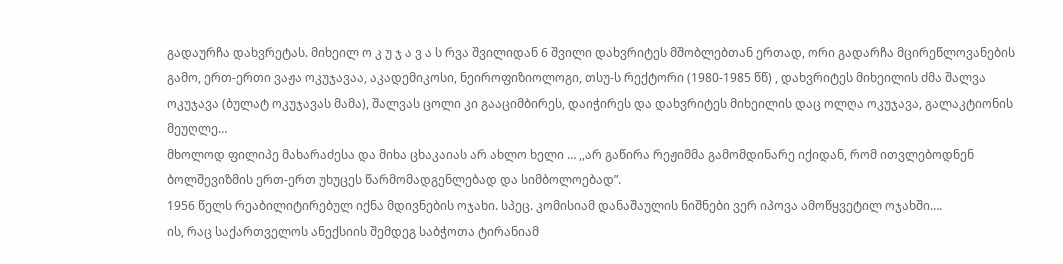გადაურჩა დახვრეტას. მიხეილ ო კ უ ჯ ა ვ ა ს რვა შვილიდან 6 შვილი დახვრიტეს მშობლებთან ერთად, ორი გადარჩა მცირეწლოვანების გამო, ერთ-ერთი ვაჟა ოკუჯავაა, აკადემიკოსი, ნეიროფიზიოლოგი, თსუ-ს რექტორი (1980-1985 წწ) , დახვრიტეს მიხეილის ძმა შალვა ოკუჯავა (ბულატ ოკუჯავას მამა), შალვას ცოლი კი გააციმბირეს, დაიჭირეს და დახვრიტეს მიხეილის დაც ოლღა ოკუჯავა, გალაკტიონის მეუღლე…
მხოლოდ ფილიპე მახარაძესა და მიხა ცხაკაიას არ ახლო ხელი … ,,არ გაწირა რეჟიმმა გამომდინარე იქიდან, რომ ითვლებოდნენ ბოლშევიზმის ერთ-ერთ უხუცეს წარმომადგენლებად და სიმბოლოებად”.
1956 წელს რეაბილიტირებულ იქნა მდივნების ოჯახი. სპეც. კომისიამ დანაშაულის ნიშნები ვერ იპოვა ამოწყვეტილ ოჯახში….
ის, რაც საქართველოს ანექსიის შემდეგ საბჭოთა ტირანიამ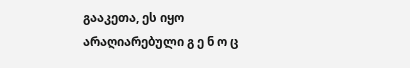გააკეთა, ეს იყო არაღიარებული გ ე ნ ო ც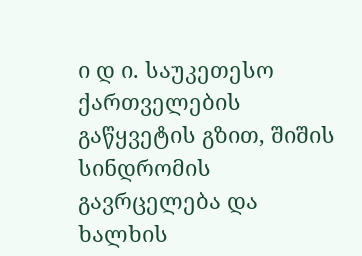ი დ ი. საუკეთესო ქართველების გაწყვეტის გზით, შიშის სინდრომის გავრცელება და ხალხის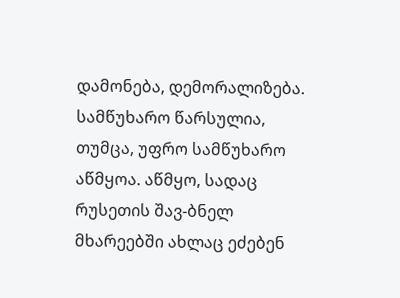დამონება, დემორალიზება. სამწუხარო წარსულია, თუმცა, უფრო სამწუხარო აწმყოა. აწმყო, სადაც რუსეთის შავ-ბნელ მხარეებში ახლაც ეძებენ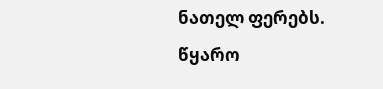ნათელ ფერებს.
წყარო